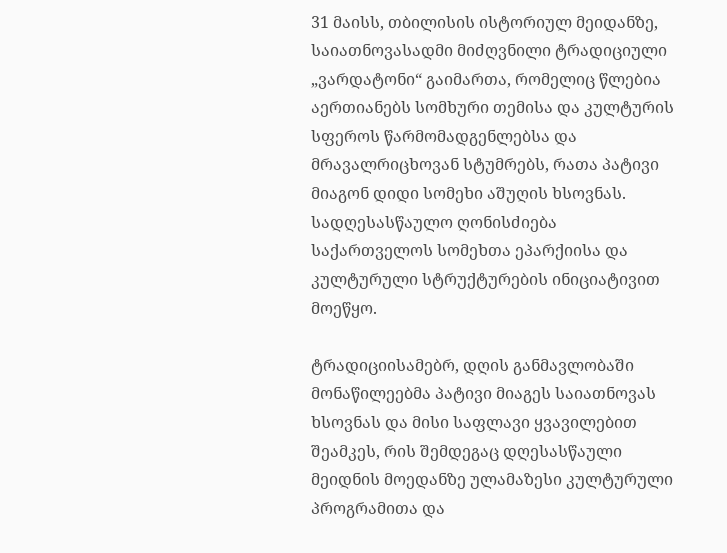31 მაისს, თბილისის ისტორიულ მეიდანზე, საიათნოვასადმი მიძღვნილი ტრადიციული „ვარდატონი“ გაიმართა, რომელიც წლებია აერთიანებს სომხური თემისა და კულტურის სფეროს წარმომადგენლებსა და მრავალრიცხოვან სტუმრებს, რათა პატივი მიაგონ დიდი სომეხი აშუღის ხსოვნას. სადღესასწაულო ღონისძიება საქართველოს სომეხთა ეპარქიისა და კულტურული სტრუქტურების ინიციატივით მოეწყო.

ტრადიციისამებრ, დღის განმავლობაში მონაწილეებმა პატივი მიაგეს საიათნოვას ხსოვნას და მისი საფლავი ყვავილებით შეამკეს, რის შემდეგაც დღესასწაული მეიდნის მოედანზე ულამაზესი კულტურული პროგრამითა და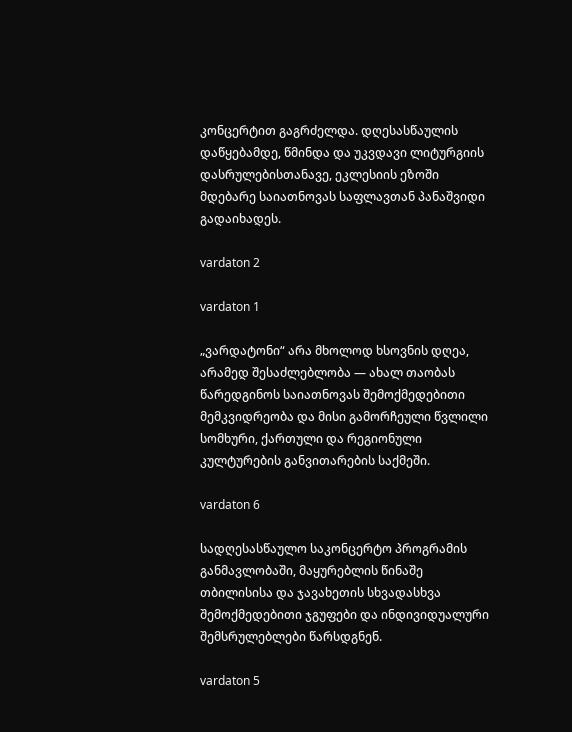კონცერტით გაგრძელდა. დღესასწაულის დაწყებამდე, წმინდა და უკვდავი ლიტურგიის დასრულებისთანავე, ეკლესიის ეზოში მდებარე საიათნოვას საფლავთან პანაშვიდი გადაიხადეს.

vardaton 2

vardaton 1

„ვარდატონი“ არა მხოლოდ ხსოვნის დღეა, არამედ შესაძლებლობა — ახალ თაობას წარედგინოს საიათნოვას შემოქმედებითი მემკვიდრეობა და მისი გამორჩეული წვლილი სომხური, ქართული და რეგიონული კულტურების განვითარების საქმეში.

vardaton 6

სადღესასწაულო საკონცერტო პროგრამის განმავლობაში, მაყურებლის წინაშე თბილისისა და ჯავახეთის სხვადასხვა შემოქმედებითი ჯგუფები და ინდივიდუალური შემსრულებლები წარსდგნენ.

vardaton 5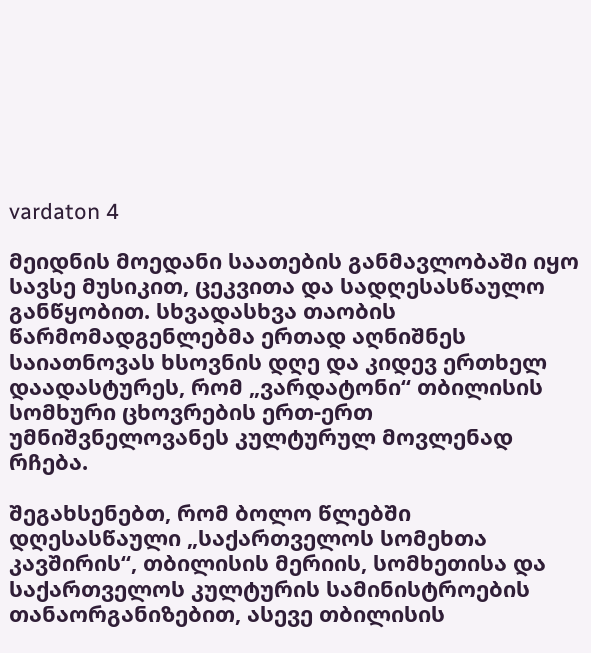vardaton 4

მეიდნის მოედანი საათების განმავლობაში იყო სავსე მუსიკით, ცეკვითა და სადღესასწაულო განწყობით. სხვადასხვა თაობის წარმომადგენლებმა ერთად აღნიშნეს საიათნოვას ხსოვნის დღე და კიდევ ერთხელ დაადასტურეს, რომ „ვარდატონი“ თბილისის სომხური ცხოვრების ერთ-ერთ უმნიშვნელოვანეს კულტურულ მოვლენად რჩება.

შეგახსენებთ, რომ ბოლო წლებში დღესასწაული „საქართველოს სომეხთა კავშირის“, თბილისის მერიის, სომხეთისა და საქართველოს კულტურის სამინისტროების თანაორგანიზებით, ასევე თბილისის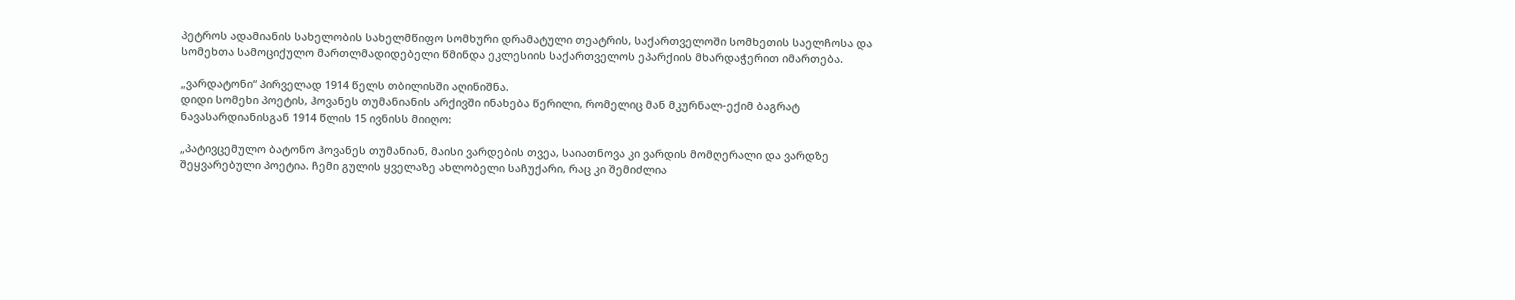პეტროს ადამიანის სახელობის სახელმწიფო სომხური დრამატული თეატრის, საქართველოში სომხეთის საელჩოსა და სომეხთა სამოციქულო მართლმადიდებელი წმინდა ეკლესიის საქართველოს ეპარქიის მხარდაჭერით იმართება.

„ვარდატონი“ პირველად 1914 წელს თბილისში აღინიშნა.
დიდი სომეხი პოეტის, ჰოვანეს თუმანიანის არქივში ინახება წერილი, რომელიც მან მკურნალ-ექიმ ბაგრატ ნავასარდიანისგან 1914 წლის 15 ივნისს მიიღო:

„პატივცემულო ბატონო ჰოვანეს თუმანიან, მაისი ვარდების თვეა, საიათნოვა კი ვარდის მომღერალი და ვარდზე შეყვარებული პოეტია. ჩემი გულის ყველაზე ახლობელი საჩუქარი, რაც კი შემიძლია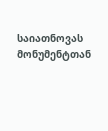საიათნოვას მონუმენტთან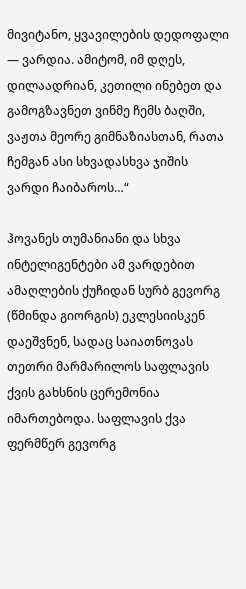მივიტანო, ყვავილების დედოფალი — ვარდია. ამიტომ, იმ დღეს, დილაადრიან, კეთილი ინებეთ და გამოგზავნეთ ვინმე ჩემს ბაღში, ვაჟთა მეორე გიმნაზიასთან, რათა ჩემგან ასი სხვადასხვა ჯიშის ვარდი ჩაიბაროს…“

ჰოვანეს თუმანიანი და სხვა ინტელიგენტები ამ ვარდებით ამაღლების ქუჩიდან სურბ გევორგ (წმინდა გიორგის) ეკლესიისკენ დაეშვნენ, სადაც საიათნოვას თეთრი მარმარილოს საფლავის ქვის გახსნის ცერემონია იმართებოდა. საფლავის ქვა ფერმწერ გევორგ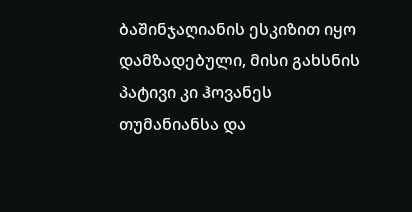ბაშინჯაღიანის ესკიზით იყო დამზადებული, მისი გახსნის პატივი კი ჰოვანეს თუმანიანსა და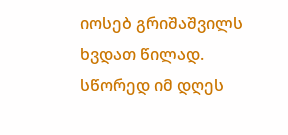იოსებ გრიშაშვილს ხვდათ წილად. სწორედ იმ დღეს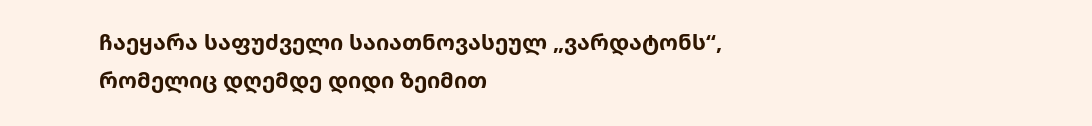ჩაეყარა საფუძველი საიათნოვასეულ „ვარდატონს“, რომელიც დღემდე დიდი ზეიმით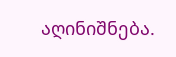აღინიშნება.